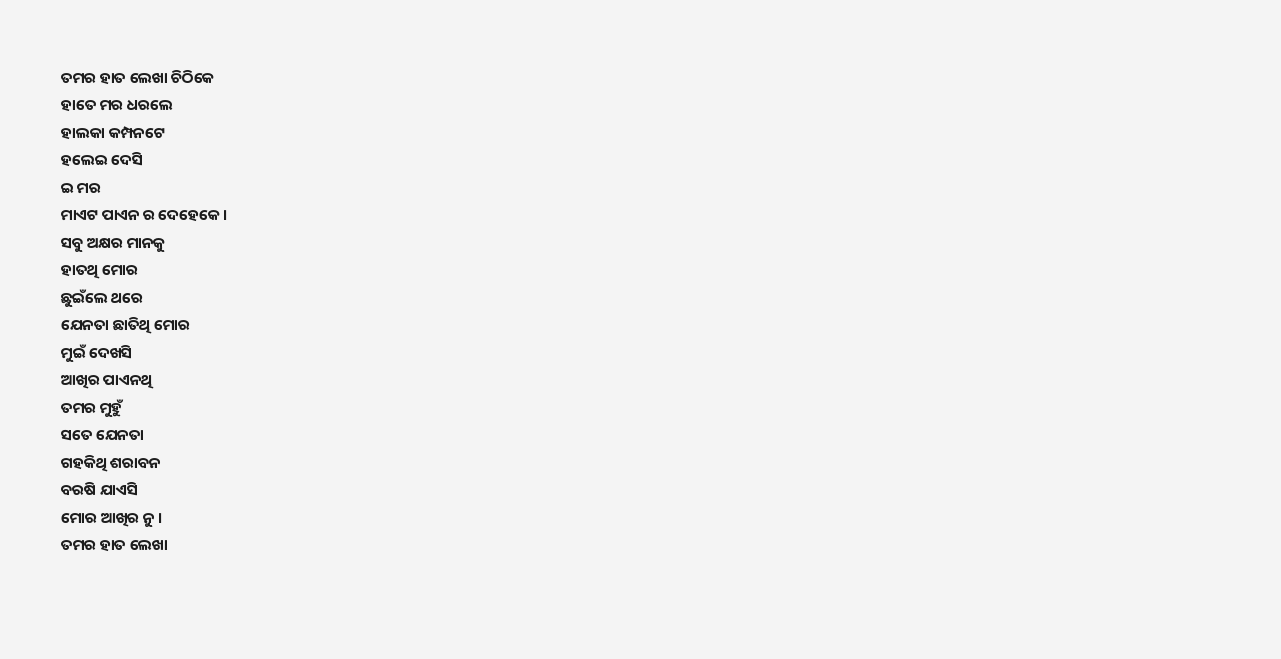ତମର ହାତ ଲେଖା ଚିଠିକେ
ହାତେ ମର ଧରଲେ
ହାଲକା କମ୍ପନଟେ
ହଲେଇ ଦେସି
ଇ ମର
ମାଏଟ ପାଏନ ର ଦେହେକେ ।
ସବୁ ଅକ୍ଷର ମାନକୁ
ହାତଥି ମୋର
ଛୁଇଁଲେ ଥରେ
ଯେନତା ଛାତିଥି ମୋର
ମୁଇଁ ଦେଖସି
ଆଖିର ପାଏନଥି
ତମର ମୁହୁଁ
ସତେ ଯେନତା
ଗହକିଥି ଶରାବନ
ବରଷି ଯାଏସି
ମୋର ଆଖିର ନୁ ।
ତମର ହାତ ଲେଖା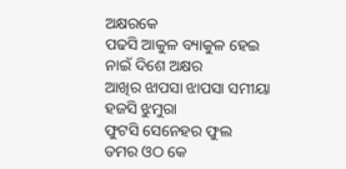ଅକ୍ଷରକେ
ପଢସି ଆକୁଳ ବ୍ୟାକୁଳ ହେଇ
ନାଇଁ ଦିଶେ ଅକ୍ଷର
ଆଖିର ଝାପସା ଝାପସା ସମୀୟା
ହଜସି ଝୁମୁରା
ଫୁଟସି ସେନେହର ଫୁଲ
ତମର ଓଠ କେ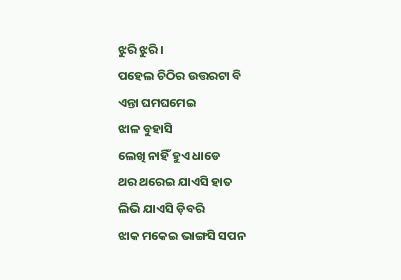ଝୁରି ଝୁରି ।
ପହେଲ ଚିଠିର ଉତ୍ତରଟା ବି
ଏନ୍ତା ଘମଘମେଇ
ଝାଳ ବୁହାସି
ଲେଖି ନାହିଁ ହୁଏ ଧାଡେ
ଥର ଥରେଇ ଯାଏସି ହାତ
ଲିଭି ଯାଏସି ଡ଼ିବରି
ଝାକ ମକେଇ ଭାଙ୍ଗସି ସପନ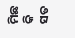ମିଛ କି ସତ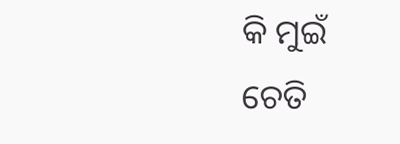କି ମୁଇଁ
ଚେତି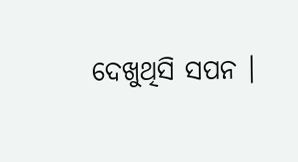ଦେଖୁଥିସି ସପନ ।